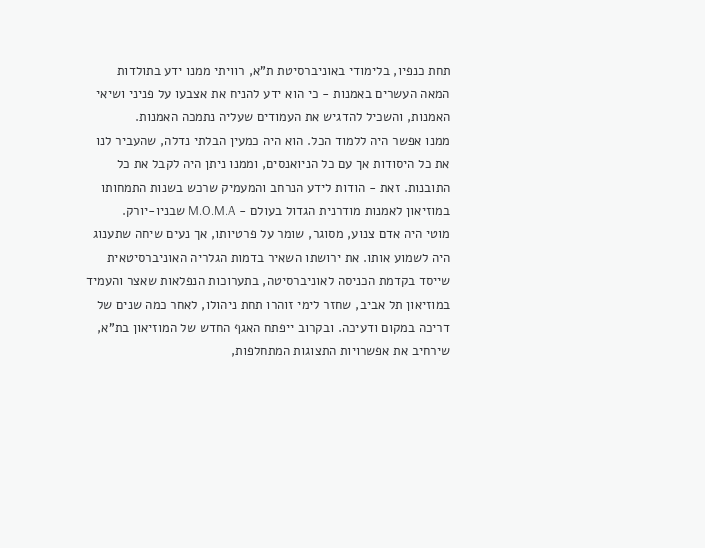תחת כנפיו, בלימודי באוניברסיטת ת"א, רוויתי ממנו ידע בתולדות המאה העשרים באמנות - כי הוא ידע להניח את אצבעו על פניני ושיאי האמנות, והשכיל להדגיש את העמודים שעליה נתמכה האמנות.
ממנו אפשר היה ללמוד הכל. הוא היה כמעין הבלתי נדלה, שהעביר לנו את כל היסודות אך עם כל הניואנסים, וממנו ניתן היה לקבל את כל התובנות. זאת - הודות לידע הנרחב והמעמיק שרכש בשנות התמחותו במוזיאון לאמנות מודרנית הגדול בעולם - M.O.M.A שבניו-יורק.
מוטי היה אדם צנוע, מסוגר, שומר על פרטיותו, אך נעים שיחה שתענוג היה לשמוע אותו. את ירושתו השאיר בדמות הגלריה האוניברסיטאית שייסד בקדמת הכניסה לאוניברסיטה, בתערוכות הנפלאות שאצר והעמיד במוזיאון תל אביב, שחזר לימי זוהרו תחת ניהולו, לאחר כמה שנים של דריכה במקום ודעיכה. ובקרוב ייפתח האגף החדש של המוזיאון בת"א, שירחיב את אפשרויות התצוגות המתחלפות,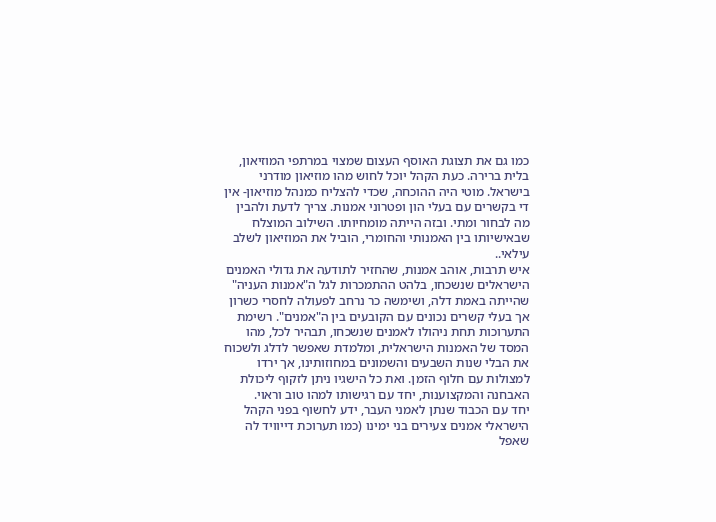כמו גם את תצוגת האוסף העצום שמצוי במרתפי המוזיאון, בלית ברירה. כעת הקהל יוכל לחוש מהו מוזיאון מודרני בישראל. מוטי היה ההוכחה, שכדי להצליח כמנהל מוזיאון- אין די בקשרים עם בעלי הון ופטרוני אמנות. צריך לדעת ולהבין מה לבחור ומתי. ובזה הייתה מומחיותו. השילוב המוצלח שבאישיותו בין האמנותי והחומרי, הוביל את המוזיאון לשלב עילאי..
איש תרבות, אוהב אמנות, שהחזיר לתודעה את גדולי האמנים הישראלים שנשכחו, בלהט ההתמכרות לגל ה"אמנות העניה" שהייתה באמת דלה, ושימשה כר נרחב לפעולה לחסרי כשרון אך בעלי קשרים נכונים עם הקובעים בין ה"אמנים". רשימת התערוכות תחת ניהולו לאמנים שנשכחו, תבהיר לכל, מהו המסד של האמנות הישראלית, ומלמדת שאפשר לדלג ולשכוח את הבלי שנות השבעים והשמונים במחוזותינו, אך ירדו למצולות עם חלוף הזמן. ואת כל הישגיו ניתן לזקוף ליכולת האבחנה והמקצוענות, יחד עם רגישותו למהו טוב וראוי.
יחד עם הכבוד שנתן לאמני העבר, ידע לחשוף בפני הקהל הישראלי אמנים צעירים בני ימינו (כמו תערוכת דייוויד לה שאפל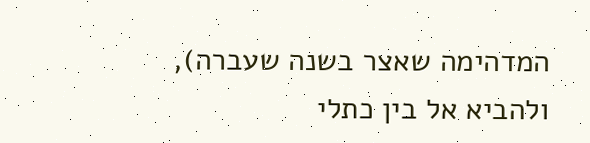המדהימה שאצר בשנה שעברה), ולהביא אל בין כתלי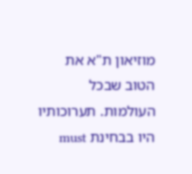מוזיאון ת"א את הטוב שבכל העולמות. תערוכותיו היו בבחינת must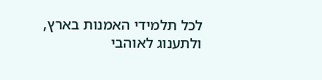לכל תלמידי האמנות בארץ, ולתענוג לאוהבי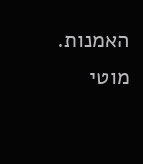האמנות.
מוטי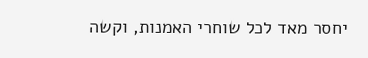יחסר מאד לכל שוחרי האמנות, וקשה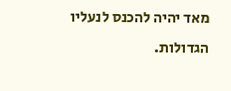מאד יהיה להכנס לנעליו הגדולות.